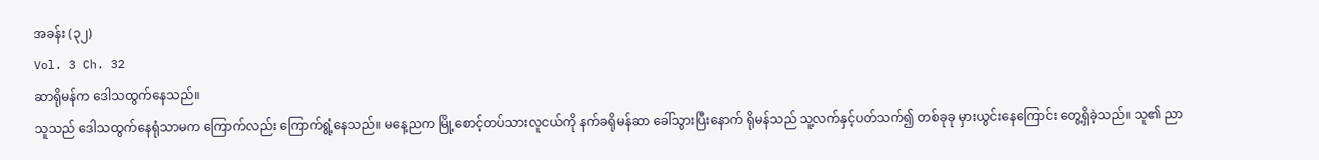အခန်း (၃၂)
Vol. 3 Ch. 32
ဆာရိုမန်က ဒေါသထွက်နေသည်။
သူသည် ဒေါသထွက်နေရုံသာမက ကြောက်လည်း ကြောက်ရွံ့နေသည်။ မနေ့ညက မြို့စောင့်တပ်သားလူငယ်ကို နက်ခရိုမန်ဆာ ခေါ်သွားပြီးနောက် ရိုမန်သည် သူ့လက်နှင့်ပတ်သက်၍ တစ်ခုခု မှားယွင်းနေကြောင်း တွေ့ရှိခဲ့သည်။ သူ၏ ညာ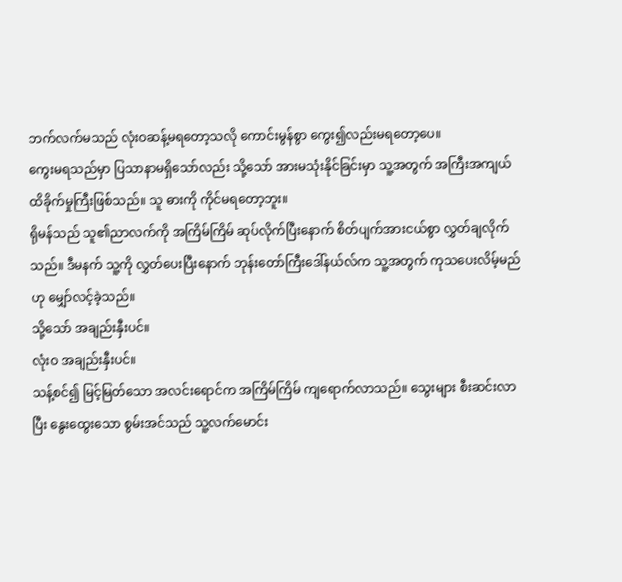ဘက်လက်မသည် လုံးဝဆန့်မရတော့သလို ကောင်းမွန်စွာ ကွေး၍လည်းမရတော့ပေ။
ကွေးမရသည်မှာ ပြသာနာမရှိသော်လည်း သို့သော် အားမသုံးနိုင်ခြင်းမှာ သူ့အတွက် အကြီးအကျယ် ထိခိုက်မှုကြီးဖြစ်သည်။ သူ ဓားကို ကိုင်မရတော့ဘူး။
ရိုမန်သည် သူ၏ညာလက်ကို အကြိမ်ကြိမ် ဆုပ်လိုက်ပြီးနောက် စိတ်ပျက်အားငယ်စွာ လွှတ်ချလိုက်သည်။ ဒီမနက် သူ့ကို လွှတ်ပေးပြီးနောက် ဘုန်းတော်ကြီးဒေါ်နယ်လ်က သူ့အတွက် ကုသပေးလိမ့်မည်ဟု မျှော်လင့်ခဲ့သည်။
သို့သော် အချည်းနှီးပင်။
လုံးဝ အချည်းနှီးပင်။
သန့်စင်၍ မြင့်မြတ်သော အလင်းရောင်က အကြိမ်ကြိမ် ကျရောက်လာသည်။ သွေးများ စီးဆင်းလာပြီး နွေးထွေးသော စွမ်းအင်သည် သူ့လက်မောင်း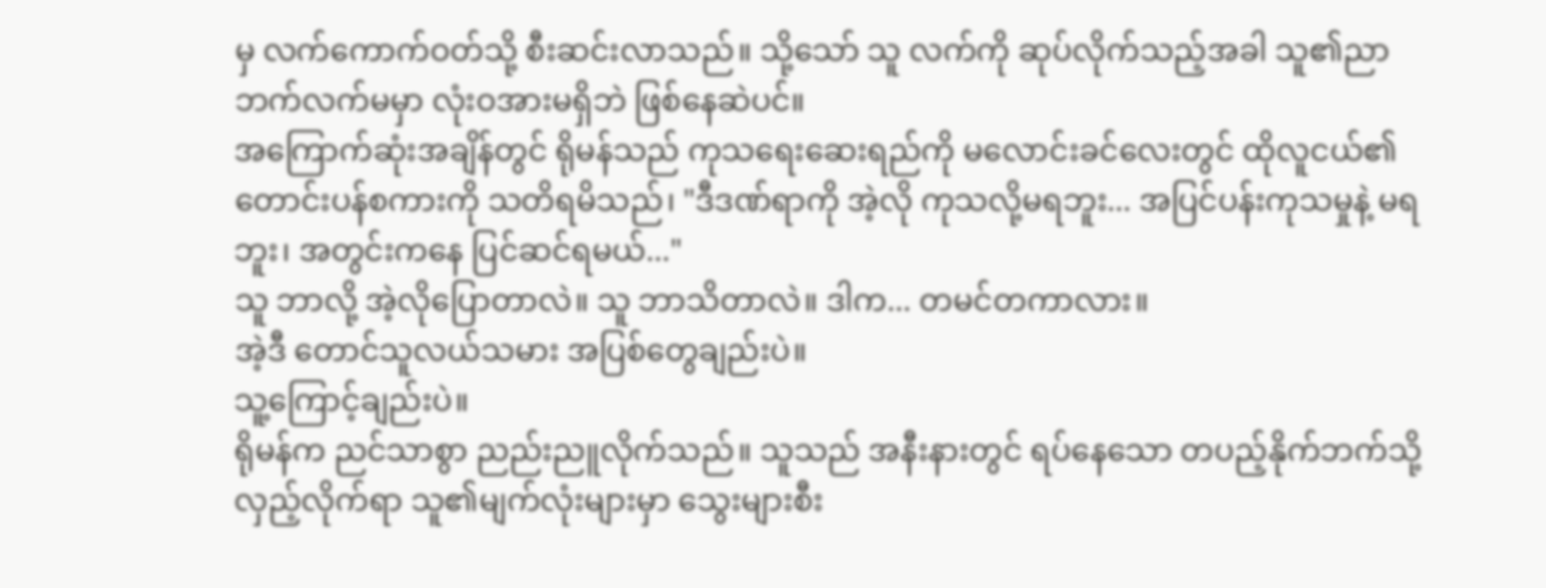မှ လက်ကောက်ဝတ်သို့ စီးဆင်းလာသည်။ သို့သော် သူ လက်ကို ဆုပ်လိုက်သည့်အခါ သူ၏ညာဘက်လက်မမှာ လုံးဝအားမရှိဘဲ ဖြစ်နေဆဲပင်။
အကြောက်ဆုံးအချိန်တွင် ရိုမန်သည် ကုသရေးဆေးရည်ကို မလောင်းခင်လေးတွင် ထိုလူငယ်၏ တောင်းပန်စကားကို သတိရမိသည်၊ "ဒီဒဏ်ရာကို အဲ့လို ကုသလို့မရဘူး... အပြင်ပန်းကုသမှုနဲ့ မရဘူး၊ အတွင်းကနေ ပြင်ဆင်ရမယ်..."
သူ ဘာလို့ အဲ့လိုပြောတာလဲ။ သူ ဘာသိတာလဲ။ ဒါက... တမင်တကာလား။
အဲ့ဒီ တောင်သူလယ်သမား အပြစ်တွေချည်းပဲ။
သူ့ကြောင့်ချည်းပဲ။
ရိုမန်က ညင်သာစွာ ညည်းညူလိုက်သည်။ သူသည် အနီးနားတွင် ရပ်နေသော တပည့်နိုက်ဘက်သို့ လှည့်လိုက်ရာ သူ၏မျက်လုံးများမှာ သွေးများစီး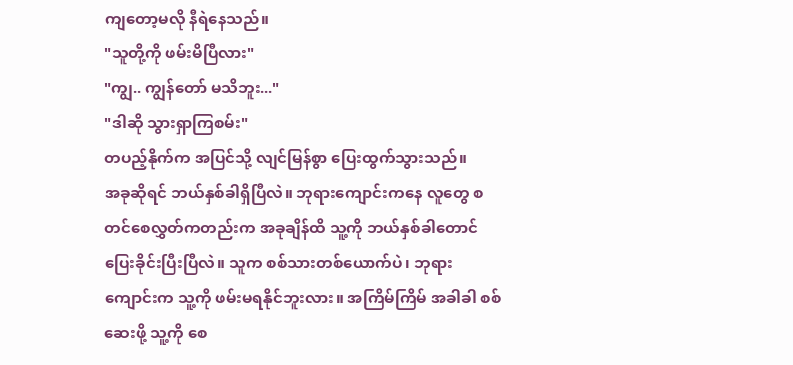ကျတော့မလို နီရဲနေသည်။
"သူတို့ကို ဖမ်းမိပြီလား"
"ကျွ.. ကျွန်တော် မသိဘူး..."
"ဒါဆို သွားရှာကြစမ်း"
တပည့်နိုက်က အပြင်သို့ လျင်မြန်စွာ ပြေးထွက်သွားသည်။
အခုဆိုရင် ဘယ်နှစ်ခါရှိပြီလဲ။ ဘုရားကျောင်းကနေ လူတွေ စတင်စေလွှတ်ကတည်းက အခုချိန်ထိ သူ့ကို ဘယ်နှစ်ခါတောင် ပြေးခိုင်းပြီးပြီလဲ။ သူက စစ်သားတစ်ယောက်ပဲ၊ ဘုရားကျောင်းက သူ့ကို ဖမ်းမရနိုင်ဘူးလား။ အကြိမ်ကြိမ် အခါခါ စစ်ဆေးဖို့ သူ့ကို စေ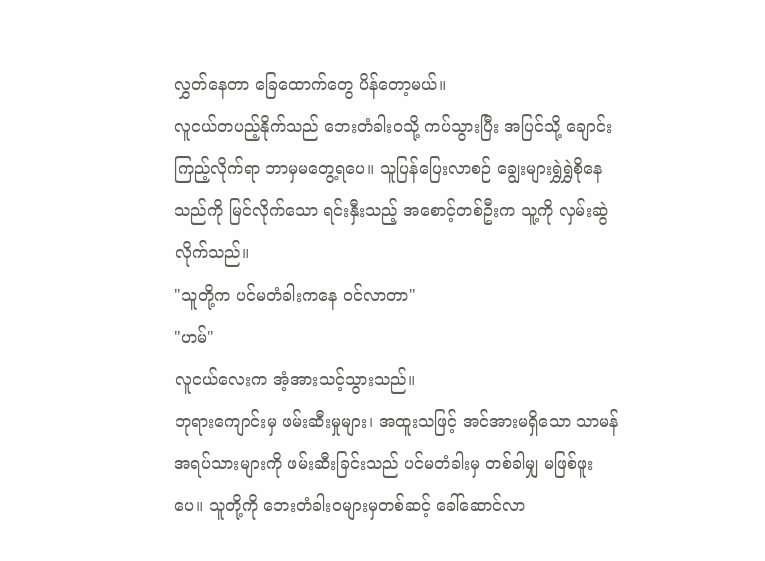လွှတ်နေတာ ခြေထောက်တွေ ပိန်တော့မယ်။
လူငယ်တပည့်နိုက်သည် ဘေးတံခါးဝသို့ ကပ်သွားပြီး အပြင်သို့ ချောင်းကြည့်လိုက်ရာ ဘာမှမတွေ့ရပေ။ သူပြန်ပြေးလာစဉ် ချွေးများရွှဲရွှဲစိုနေသည်ကို မြင်လိုက်သော ရင်းနှီးသည့် အစောင့်တစ်ဦးက သူ့ကို လှမ်းဆွဲလိုက်သည်။
"သူတို့က ပင်မတံခါးကနေ ဝင်လာတာ"
"ဟမ်"
လူငယ်လေးက အံ့အားသင့်သွားသည်။
ဘုရားကျောင်းမှ ဖမ်းဆီးမှုများ၊ အထူးသဖြင့် အင်အားမရှိသော သာမန်အရပ်သားများကို ဖမ်းဆီးခြင်းသည် ပင်မတံခါးမှ တစ်ခါမျှ မဖြစ်ဖူးပေ။ သူတို့ကို ဘေးတံခါးဝများမှတစ်ဆင့် ခေါ်ဆောင်လာ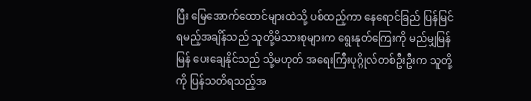ပြီး မြေအောက်ထောင်များထဲသို့ ပစ်ထည့်ကာ နေရောင်ခြည် ပြန်မြင်ရမည့်အချိန်သည် သူတို့မိသားစုများက ရွေးနုတ်ကြေးကို မည်မျှမြန်မြန် ပေးချေနိုင်သည် သို့မဟုတ် အရေးကြီးပုဂ္ဂိုလ်တစ်ဦးဦးက သူတို့ကို ပြန်သတိရသည့်အ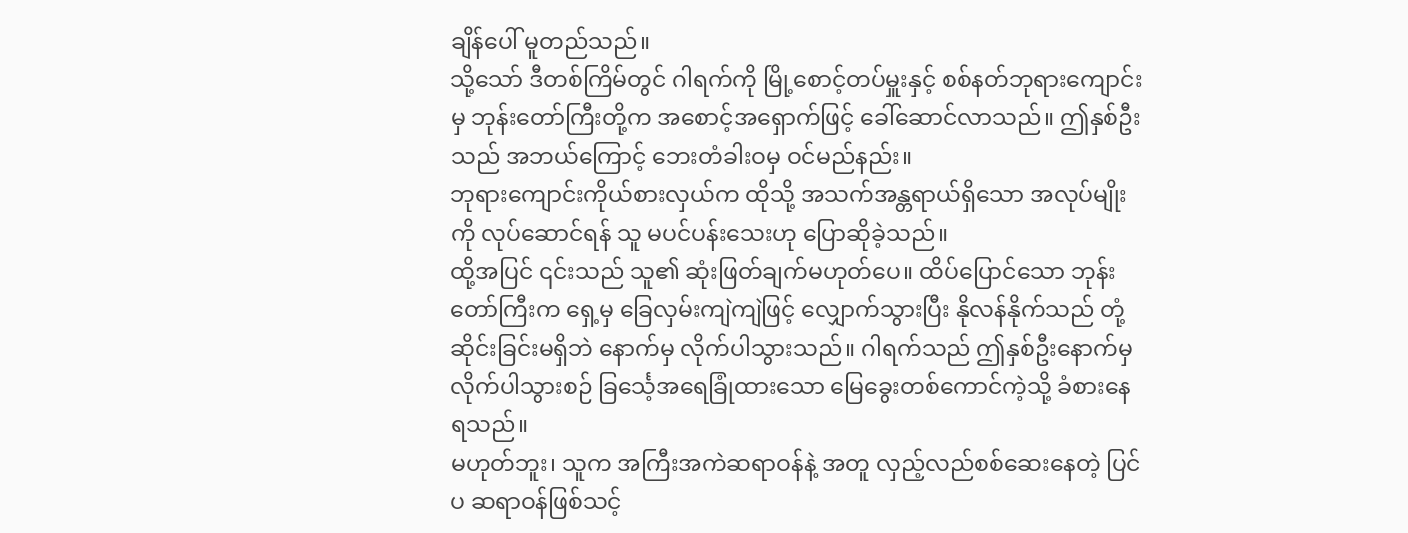ချိန်ပေါ် မူတည်သည်။
သို့သော် ဒီတစ်ကြိမ်တွင် ဂါရက်ကို မြို့စောင့်တပ်မှူးနှင့် စစ်နတ်ဘုရားကျောင်းမှ ဘုန်းတော်ကြီးတို့က အစောင့်အရှောက်ဖြင့် ခေါ်ဆောင်လာသည်။ ဤနှစ်ဦးသည် အဘယ်ကြောင့် ဘေးတံခါးဝမှ ဝင်မည်နည်း။
ဘုရားကျောင်းကိုယ်စားလှယ်က ထိုသို့ အသက်အန္တရာယ်ရှိသော အလုပ်မျိုးကို လုပ်ဆောင်ရန် သူ မပင်ပန်းသေးဟု ပြောဆိုခဲ့သည်။
ထို့အပြင် ၎င်းသည် သူ၏ ဆုံးဖြတ်ချက်မဟုတ်ပေ။ ထိပ်ပြောင်သော ဘုန်းတော်ကြီးက ရှေ့မှ ခြေလှမ်းကျဲကျဲဖြင့် လျှောက်သွားပြီး နိုလန်နိုက်သည် တုံ့ဆိုင်းခြင်းမရှိဘဲ နောက်မှ လိုက်ပါသွားသည်။ ဂါရက်သည် ဤနှစ်ဦးနောက်မှ လိုက်ပါသွားစဉ် ခြင်္သေ့အရေခြုံထားသော မြေခွေးတစ်ကောင်ကဲ့သို့ ခံစားနေရသည်။
မဟုတ်ဘူး၊ သူက အကြီးအကဲဆရာဝန်နဲ့ အတူ လှည့်လည်စစ်ဆေးနေတဲ့ ပြင်ပ ဆရာဝန်ဖြစ်သင့်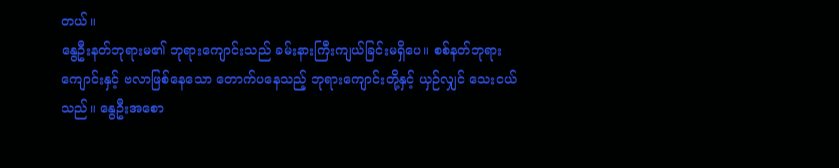တယ်။
နွေဦးနတ်ဘုရားမ၏ ဘုရားကျောင်းသည် ခမ်းနားကြီးကျယ်ခြင်းမရှိပေ။ စစ်နတ်ဘုရားကျောင်းနှင့် ဗလာဖြစ်နေသော တောက်ပနေသည့် ဘုရားကျောင်းတို့နှင့် ယှဉ်လျှင် သေးငယ်သည်။ နွေဦးအစော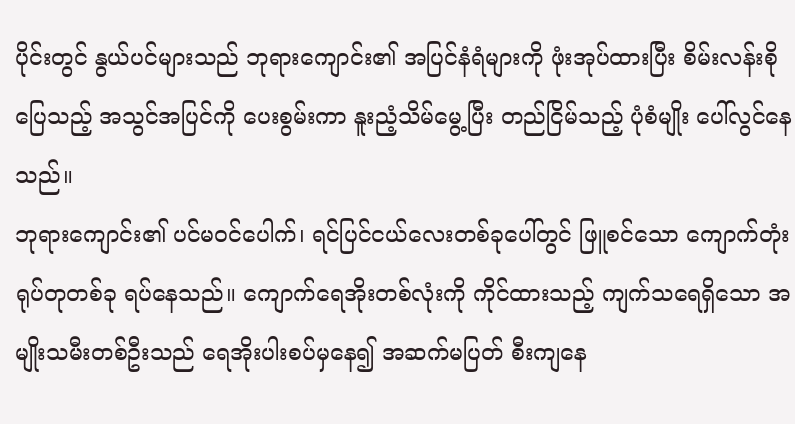ပိုင်းတွင် နွယ်ပင်များသည် ဘုရားကျောင်း၏ အပြင်နံရံများကို ဖုံးအုပ်ထားပြီး စိမ်းလန်းစိုပြေသည့် အသွင်အပြင်ကို ပေးစွမ်းကာ နူးညံ့သိမ်မွေ့ပြီး တည်ငြိမ်သည့် ပုံစံမျိုး ပေါ်လွင်နေသည်။
ဘုရားကျောင်း၏ ပင်မဝင်ပေါက်၊ ရင်ပြင်ငယ်လေးတစ်ခုပေါ်တွင် ဖြူစင်သော ကျောက်တုံးရုပ်တုတစ်ခု ရပ်နေသည်။ ကျောက်ရေအိုးတစ်လုံးကို ကိုင်ထားသည့် ကျက်သရေရှိသော အမျိုးသမီးတစ်ဦးသည် ရေအိုးပါးစပ်မှနေ၍ အဆက်မပြတ် စီးကျနေ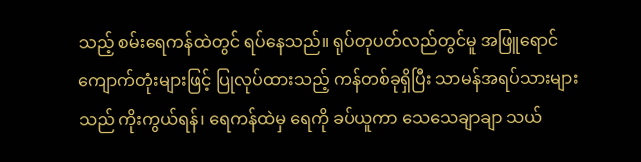သည့် စမ်းရေကန်ထဲတွင် ရပ်နေသည်။ ရုပ်တုပတ်လည်တွင်မူ အဖြူရောင်ကျောက်တုံးများဖြင့် ပြုလုပ်ထားသည့် ကန်တစ်ခုရှိပြီး သာမန်အရပ်သားများသည် ကိုးကွယ်ရန်၊ ရေကန်ထဲမှ ရေကို ခပ်ယူကာ သေသေချာချာ သယ်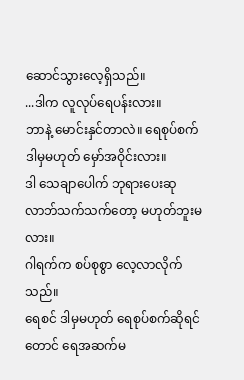ဆောင်သွားလေ့ရှိသည်။
...ဒါက လူလုပ်ရေပန်းလား။
ဘာနဲ့ မောင်းနှင်တာလဲ။ ရေစုပ်စက် ဒါမှမဟုတ် မှော်အဝိုင်းလား။
ဒါ သေချာပေါက် ဘုရားပေးဆုလာဘ်သက်သက်တော့ မဟုတ်ဘူးမလား။
ဂါရက်က စပ်စုစွာ လေ့လာလိုက်သည်။
ရေစင် ဒါမှမဟုတ် ရေစုပ်စက်ဆိုရင်တောင် ရေအဆက်မ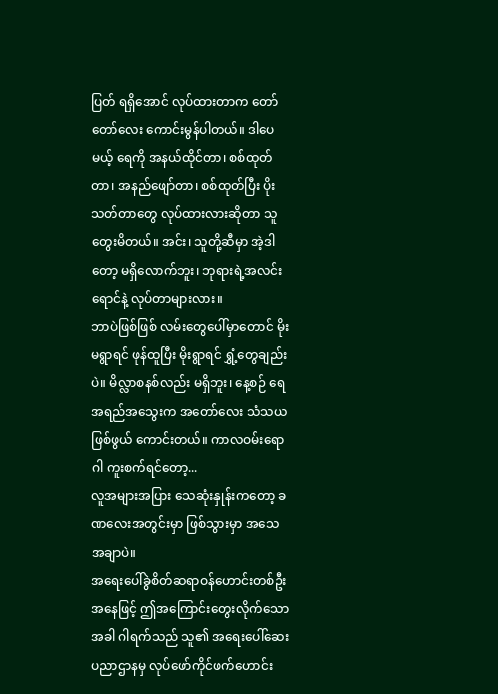ပြတ် ရရှိအောင် လုပ်ထားတာက တော်တော်လေး ကောင်းမွန်ပါတယ်။ ဒါပေမယ့် ရေကို အနယ်ထိုင်တာ၊ စစ်ထုတ်တာ၊ အနည်ဖျော်တာ၊ စစ်ထုတ်ပြီး ပိုးသတ်တာတွေ လုပ်ထားလားဆိုတာ သူ တွေးမိတယ်။ အင်း၊ သူတို့ဆီမှာ အဲ့ဒါတော့ မရှိလောက်ဘူး၊ ဘုရားရဲ့အလင်းရောင်နဲ့ လုပ်တာများလား။
ဘာပဲဖြစ်ဖြစ် လမ်းတွေပေါ်မှာတောင် မိုးမရွာရင် ဖုန်ထူပြီး မိုးရွာရင် ရွှံ့တွေချည်းပဲ။ မိလ္လာစနစ်လည်း မရှိဘူး၊ နေ့စဉ် ရေအရည်အသွေးက အတော်လေး သံသယဖြစ်ဖွယ် ကောင်းတယ်။ ကာလဝမ်းရောဂါ ကူးစက်ရင်တော့...
လူအများအပြား သေဆုံးနှုန်းကတော့ ခဏလေးအတွင်းမှာ ဖြစ်သွားမှာ အသေအချာပဲ။
အရေးပေါ်ခွဲစိတ်ဆရာဝန်ဟောင်းတစ်ဦးအနေဖြင့် ဤအကြောင်းတွေးလိုက်သောအခါ ဂါရက်သည် သူ၏ အရေးပေါ်ဆေးပညာဌာနမှ လုပ်ဖော်ကိုင်ဖက်ဟောင်း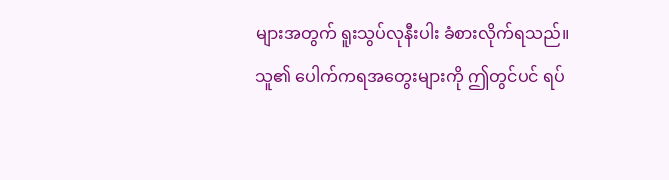များအတွက် ရူးသွပ်လုနီးပါး ခံစားလိုက်ရသည်။
သူ၏ ပေါက်ကရအတွေးများကို ဤတွင်ပင် ရပ်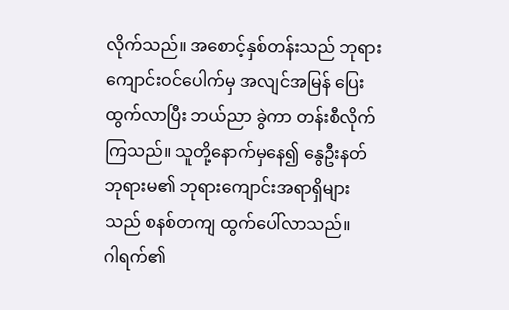လိုက်သည်။ အစောင့်နှစ်တန်းသည် ဘုရားကျောင်းဝင်ပေါက်မှ အလျင်အမြန် ပြေးထွက်လာပြီး ဘယ်ညာ ခွဲကာ တန်းစီလိုက်ကြသည်။ သူတို့နောက်မှနေ၍ နွေဦးနတ်ဘုရားမ၏ ဘုရားကျောင်းအရာရှိများသည် စနစ်တကျ ထွက်ပေါ်လာသည်။
ဂါရက်၏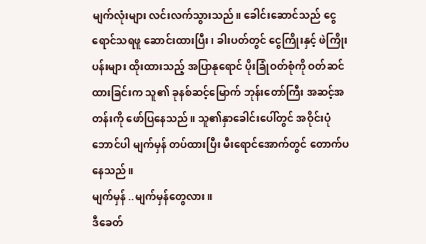မျက်လုံးများ လင်းလက်သွားသည်။ ခေါင်းဆောင်သည် ငွေရောင်သရဖူ ဆောင်းထားပြီး၊ ခါးပတ်တွင် ငွေကြိုးနှင့် ဖဲကြိုးပန်းများ ထိုးထားသည့် အပြာနုရောင် ပိုးခြုံဝတ်စုံကို ဝတ်ဆင်ထားခြင်းက သူ၏ ခုနစ်ဆင့်မြောက် ဘုန်းတော်ကြီး အဆင့်အတန်းကို ဖော်ပြနေသည်။ သူ၏နှာခေါင်းပေါ်တွင် အဝိုင်းပုံဘောင်ပါ မျက်မှန် တပ်ထားပြီး မီးရောင်အောက်တွင် တောက်ပနေသည်။
မျက်မှန် ..မျက်မှန်တွေလား။
ဒီခေတ်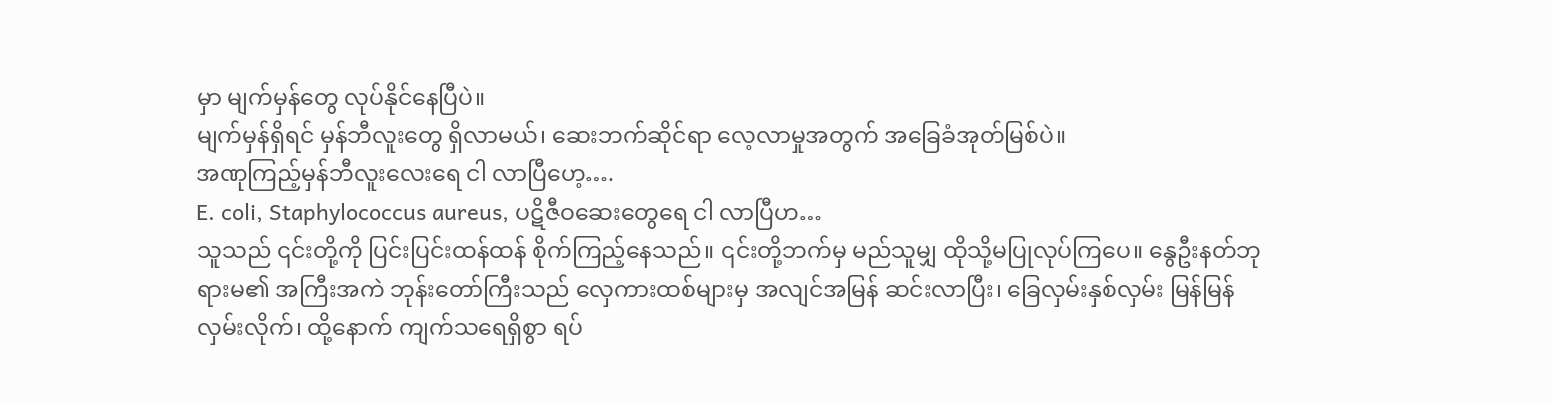မှာ မျက်မှန်တွေ လုပ်နိုင်နေပြီပဲ။
မျက်မှန်ရှိရင် မှန်ဘီလူးတွေ ရှိလာမယ်၊ ဆေးဘက်ဆိုင်ရာ လေ့လာမှုအတွက် အခြေခံအုတ်မြစ်ပဲ။
အဏုကြည့်မှန်ဘီလူးလေးရေ ငါ လာပြီဟေ့….
E. coli, Staphylococcus aureus, ပဋိဇီဝဆေးတွေရေ ငါ လာပြီဟ…
သူသည် ၎င်းတို့ကို ပြင်းပြင်းထန်ထန် စိုက်ကြည့်နေသည်။ ၎င်းတို့ဘက်မှ မည်သူမျှ ထိုသို့မပြုလုပ်ကြပေ။ နွေဦးနတ်ဘုရားမ၏ အကြီးအကဲ ဘုန်းတော်ကြီးသည် လှေကားထစ်များမှ အလျင်အမြန် ဆင်းလာပြီး၊ ခြေလှမ်းနှစ်လှမ်း မြန်မြန်လှမ်းလိုက်၊ ထို့နောက် ကျက်သရေရှိစွာ ရပ်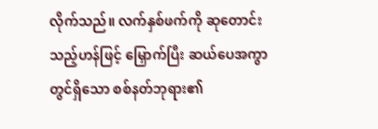လိုက်သည်။ လက်နှစ်ဖက်ကို ဆုတောင်းသည့်ဟန်ဖြင့် မြှောက်ပြီး ဆယ်ပေအကွာတွင်ရှိသော စစ်နတ်ဘုရား၏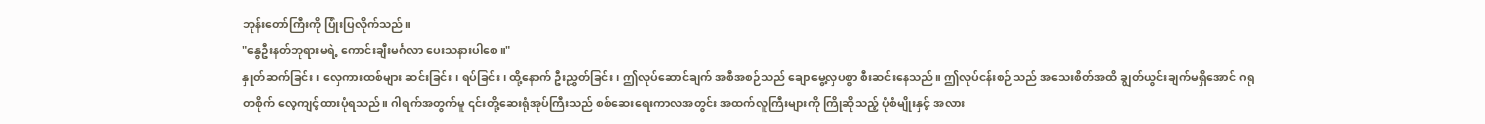ဘုန်းတော်ကြီးကို ပြုံးပြလိုက်သည်။
"နွေဦးနတ်ဘုရားမရဲ့ ကောင်းချီးမင်္ဂလာ ပေးသနားပါစေ။"
နှုတ်ဆက်ခြင်း၊ လှေကားထစ်များ ဆင်းခြင်း၊ ရပ်ခြင်း၊ ထို့နောက် ဦးညွှတ်ခြင်း၊ ဤလုပ်ဆောင်ချက် အစီအစဉ်သည် ချောမွေ့လှပစွာ စီးဆင်းနေသည်။ ဤလုပ်ငန်းစဉ်သည် အသေးစိတ်အထိ ချွတ်ယွင်းချက်မရှိအောင် ဂရုတစိုက် လေ့ကျင့်ထားပုံရသည်။ ဂါရက်အတွက်မူ ၎င်းတို့ဆေးရုံအုပ်ကြီးသည် စစ်ဆေးရေးကာလအတွင်း အထက်လူကြီးများကို ကြိုဆိုသည့် ပုံစံမျိုးနှင့် အလား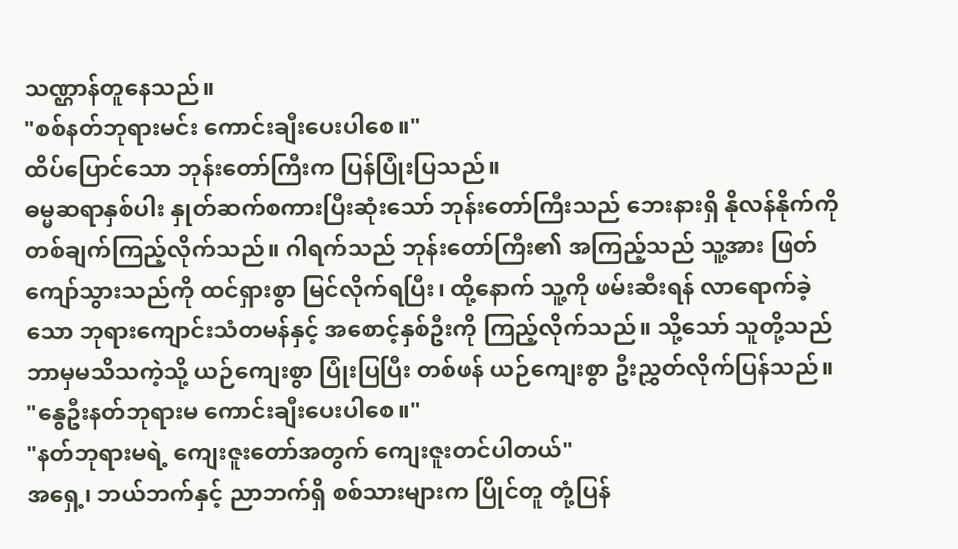သဏ္ဌာန်တူနေသည်။
"စစ်နတ်ဘုရားမင်း ကောင်းချီးပေးပါစေ။"
ထိပ်ပြောင်သော ဘုန်းတော်ကြီးက ပြန်ပြုံးပြသည်။
ဓမ္မဆရာနှစ်ပါး နှုတ်ဆက်စကားပြီးဆုံးသော် ဘုန်းတော်ကြီးသည် ဘေးနားရှိ နိုလန်နိုက်ကို တစ်ချက်ကြည့်လိုက်သည်။ ဂါရက်သည် ဘုန်းတော်ကြီး၏ အကြည့်သည် သူ့အား ဖြတ်ကျော်သွားသည်ကို ထင်ရှားစွာ မြင်လိုက်ရပြီး၊ ထို့နောက် သူ့ကို ဖမ်းဆီးရန် လာရောက်ခဲ့သော ဘုရားကျောင်းသံတမန်နှင့် အစောင့်နှစ်ဦးကို ကြည့်လိုက်သည်။ သို့သော် သူတို့သည် ဘာမှမသိသကဲ့သို့ ယဉ်ကျေးစွာ ပြုံးပြပြီး တစ်ဖန် ယဉ်ကျေးစွာ ဦးညွှတ်လိုက်ပြန်သည်။
"နွေဦးနတ်ဘုရားမ ကောင်းချီးပေးပါစေ။"
"နတ်ဘုရားမရဲ့ ကျေးဇူးတော်အတွက် ကျေးဇူးတင်ပါတယ်"
အရှေ့၊ ဘယ်ဘက်နှင့် ညာဘက်ရှိ စစ်သားများက ပြိုင်တူ တုံ့ပြန်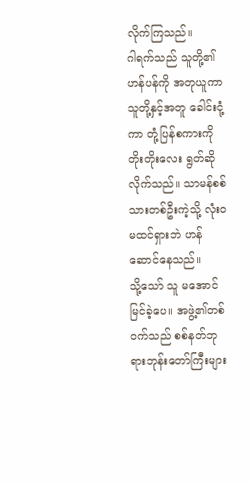လိုက်ကြသည်။
ဂါရက်သည် သူတို့၏ဟန်ပန်ကို အတုယူကာ သူတို့နှင့်အတူ ခေါင်းငုံ့ကာ တုံ့ပြန်စကားကို တိုးတိုးလေး ရွတ်ဆိုလိုက်သည်။ သာမန်စစ်သားတစ်ဦးကဲ့သို့ လုံးဝမထင်ရှားဘဲ ဟန်ဆောင်နေသည်။
သို့သော် သူ မအောင်မြင်ခဲ့ပေ။ အဖွဲ့၏တစ်ဝက်သည် စစ်နတ်ဘုရားဘုန်းတော်ကြီးများ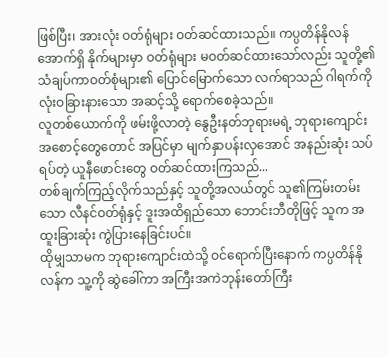ဖြစ်ပြီး၊ အားလုံး ဝတ်ရုံများ ဝတ်ဆင်ထားသည်။ ကပ္ပတိန်နိုလန်အောက်ရှိ နိုက်များမှာ ဝတ်ရုံများ မဝတ်ဆင်ထားသော်လည်း သူတို့၏ သံချပ်ကာဝတ်စုံများ၏ ပြောင်မြောက်သော လက်ရာသည် ဂါရက်ကို လုံးဝခြားနားသော အဆင့်သို့ ရောက်စေခဲ့သည်။
လူတစ်ယောက်ကို ဖမ်းဖို့လာတဲ့ နွေဦးနတ်ဘုရားမရဲ့ ဘုရားကျောင်းအစောင့်တွေတောင် အပြင်မှာ မျက်နှာပန်းလှအောင် အနည်းဆုံး သပ်ရပ်တဲ့ ယူနီဖောင်းတွေ ဝတ်ဆင်ထားကြသည်...
တစ်ချက်ကြည့်လိုက်သည်နှင့် သူတို့အလယ်တွင် သူ၏ကြမ်းတမ်းသော လီနင်ဝတ်ရုံနှင့် ဒူးအထိရှည်သော ဘောင်းဘီတိုဖြင့် သူက အထူးခြားဆုံး ကွဲပြားနေခြင်းပင်။
ထိုမျှသာမက ဘုရားကျောင်းထဲသို့ ဝင်ရောက်ပြီးနောက် ကပ္ပတိန်နိုလန်က သူ့ကို ဆွဲခေါ်ကာ အကြီးအကဲဘုန်းတော်ကြီး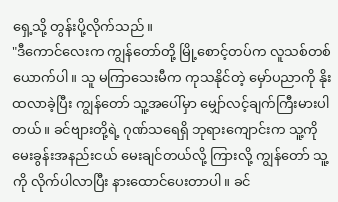ရှေ့သို့ တွန်းပို့လိုက်သည်။
"ဒီကောင်လေးက ကျွန်တော်တို့ မြို့စောင့်တပ်က လူသစ်တစ်ယောက်ပါ။ သူ မကြာသေးမီက ကုသနိုင်တဲ့ မှော်ပညာကို နိုးထလာခဲ့ပြီး ကျွန်တော် သူ့အပေါ်မှာ မျှော်လင့်ချက်ကြီးမားပါတယ်။ ခင်ဗျားတို့ရဲ့ ဂုဏ်သရေရှိ ဘုရားကျောင်းက သူ့ကို မေးခွန်းအနည်းငယ် မေးချင်တယ်လို့ ကြားလို့ ကျွန်တော် သူ့ကို လိုက်ပါလာပြီး နားထောင်ပေးတာပါ။ ခင်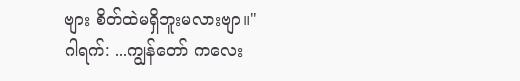ဗျား စိတ်ထဲမရှိဘူးမလားဗျာ။"
ဂါရက်: ...ကျွန်တော် ကလေး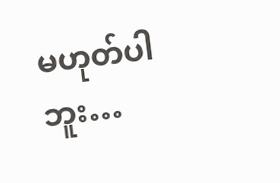မဟုတ်ပါဘူး…